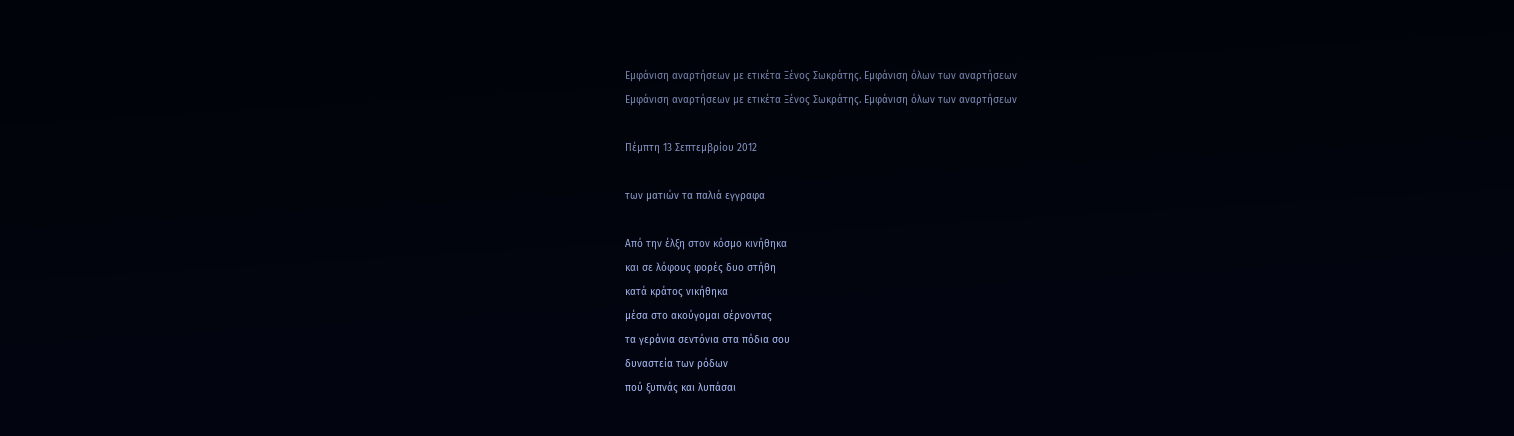Εμφάνιση αναρτήσεων με ετικέτα Ξένος Σωκράτης. Εμφάνιση όλων των αναρτήσεων
Εμφάνιση αναρτήσεων με ετικέτα Ξένος Σωκράτης. Εμφάνιση όλων των αναρτήσεων

Πέμπτη 13 Σεπτεμβρίου 2012

των ματιών τα παλιά εγγραφα

Από την έλξη στον κόσμο κινήθηκα
και σε λόφους φορές δυο στήθη
κατά κράτος νικήθηκα
μέσα στο ακούγομαι σέρνοντας
τα γεράνια σεντόνια στα πόδια σου
δυναστεία των ρόδων
πού ξυπνάς και λυπάσαι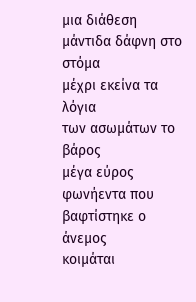μια διάθεση
μάντιδα δάφνη στο στόμα
μέχρι εκείνα τα λόγια
των ασωμάτων το βάρος
μέγα εύρος φωνήεντα που βαφτίστηκε ο άνεμος
κοιμάται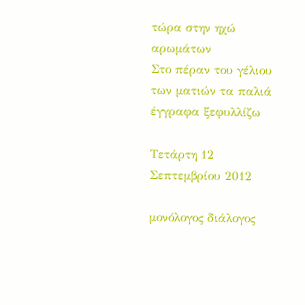τώρα στην ηχώ αρωμάτων
Στο πέραν του γέλιου
των ματιών τα παλιά έγγραφα ξεφυλλίζω

Τετάρτη 12 Σεπτεμβρίου 2012

μονόλογος διάλογος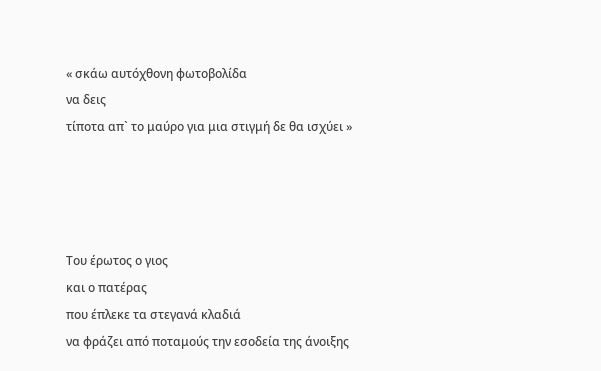« σκάω αυτόχθονη φωτοβολίδα
να δεις
τίποτα απ` το μαύρο για μια στιγμή δε θα ισχύει »




Του έρωτος ο γιος
και ο πατέρας
που έπλεκε τα στεγανά κλαδιά
να φράζει από ποταμούς την εσοδεία της άνοιξης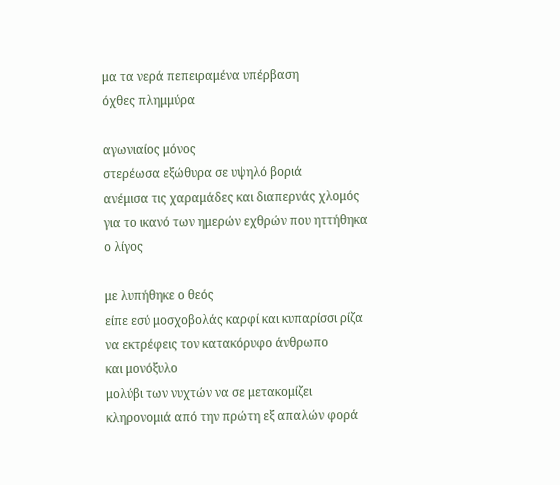μα τα νερά πεπειραμένα υπέρβαση
όχθες πλημμύρα

αγωνιαίος μόνος
στερέωσα εξώθυρα σε υψηλό βοριά
ανέμισα τις χαραμάδες και διαπερνάς χλομός
για το ικανό των ημερών εχθρών που ηττήθηκα
ο λίγος

με λυπήθηκε ο θεός
είπε εσύ μοσχοβολάς καρφί και κυπαρίσσι ρίζα
να εκτρέφεις τον κατακόρυφο άνθρωπο
και μονόξυλο
μολύβι των νυχτών να σε μετακομίζει
κληρονομιά από την πρώτη εξ απαλών φορά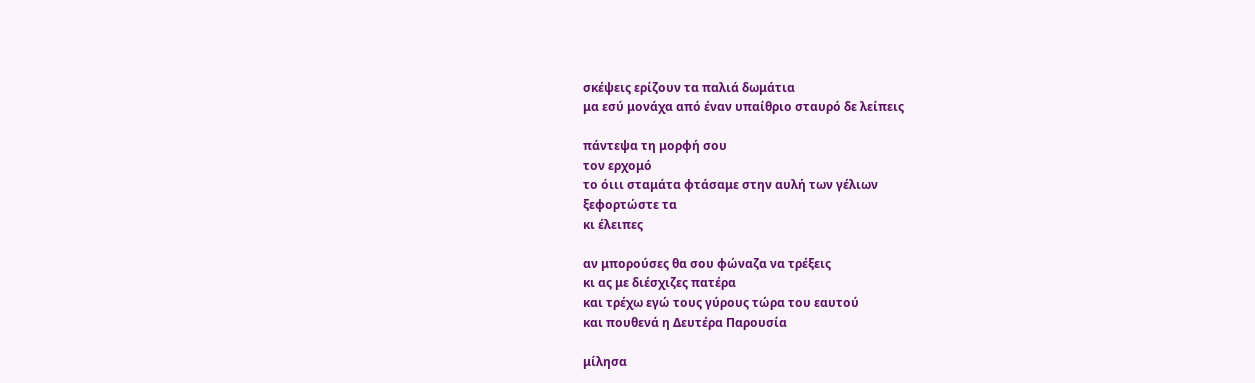σκέψεις ερίζουν τα παλιά δωμάτια
μα εσύ μονάχα από έναν υπαίθριο σταυρό δε λείπεις

πάντεψα τη μορφή σου
τον ερχομό
το όιιι σταμάτα φτάσαμε στην αυλή των γέλιων
ξεφορτώστε τα
κι έλειπες

αν μπορούσες θα σου φώναζα να τρέξεις
κι ας με διέσχιζες πατέρα
και τρέχω εγώ τους γύρους τώρα του εαυτού
και πουθενά η Δευτέρα Παρουσία

μίλησα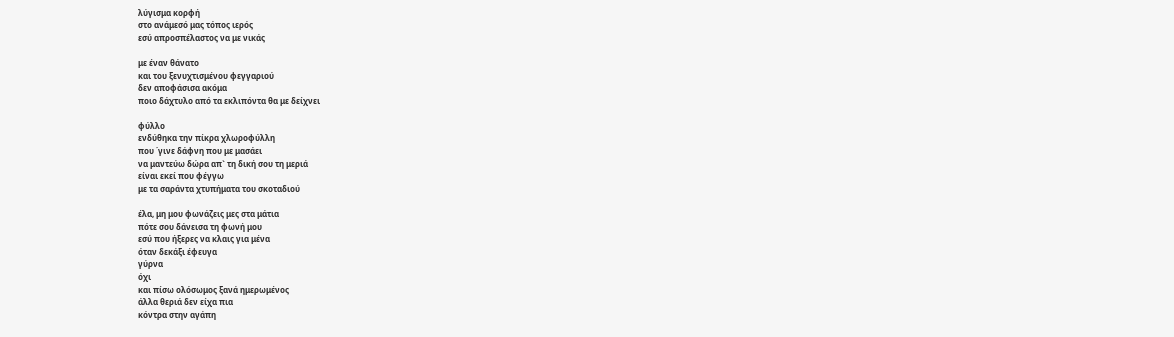λύγισμα κορφή
στο ανάμεσό μας τόπος ιερός
εσύ απροσπέλαστος να με νικάς

με έναν θάνατο
και του ξενυχτισμένου φεγγαριού
δεν αποφάσισα ακόμα
ποιο δάχτυλο από τα εκλιπόντα θα με δείχνει

φύλλο
ενδύθηκα την πίκρα χλωροφύλλη
που ΄γινε δάφνη που με μασάει
να μαντεύω δώρα απ` τη δική σου τη μεριά
είναι εκεί που φέγγω
με τα σαράντα χτυπήματα του σκοταδιού

έλα, μη μου φωνάζεις μες στα μάτια
πότε σου δάνεισα τη φωνή μου
εσύ που ήξερες να κλαις για μένα
όταν δεκάξι έφευγα
γύρνα
όχι
και πίσω ολόσωμος ξανά ημερωμένος
άλλα θεριά δεν είχα πια
κόντρα στην αγάπη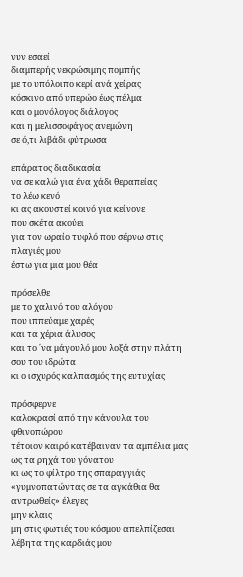νυν εσαεί
διαμπερής νεκρώσιμης πομπής
με το υπόλοιπο κερί ανά χείρας
κόσκινο από υπερώο έως πέλμα
και ο μονόλογος διάλογος
και η μελισσοφάγος ανεμώνη
σε ό,τι λιβάδι φύτρωσα

επάρατος διαδικασία
να σε καλώ για ένα χάδι θεραπείας
το λέω κενό
κι ας ακουστεί κοινό για κείνονε
που σκέτα ακούει
για τον ωραίο τυφλό που σέρνω στις πλαγιές μου
έστω για μια μου θέα

πρόσελθε
με το χαλινό του αλόγου
που ιππεύαμε χαρές
και τα χέρια άλυσος
και το ΄να μάγουλό μου λοξά στην πλάτη σου του ιδρώτα
κι ο ισχυρός καλπασμός της ευτυχίας

πρόσφερνε
καλοκρασί από την κάνουλα του φθινοπώρου
τέτοιον καιρό κατέβαιναν τα αμπέλια μας
ως τα ρηχά του γόνατου
κι ως το φίλτρο της σπαραγγιάς
«γυμνοπατώντας σε τα αγκάθια θα αντρωθείς» έλεγες
μην κλαις
μη στις φωτιές του κόσμου απελπίζεσαι
λέβητα της καρδιάς μου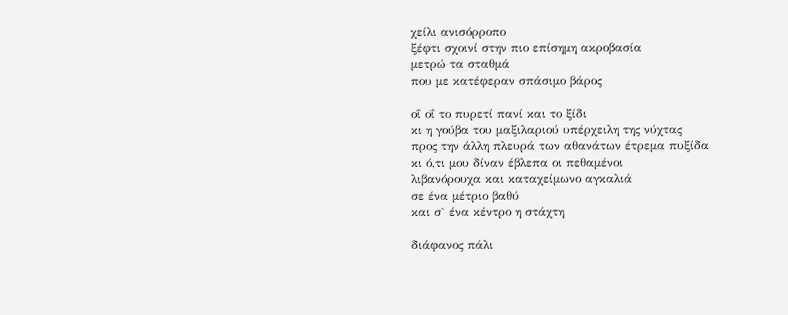χείλι ανισόρροπο
ξέφτι σχοινί στην πιο επίσημη ακροβασία
μετρώ τα σταθμά
που με κατέφεραν σπάσιμο βάρος

οΐ οΐ το πυρετί πανί και το ξίδι
κι η γούβα του μαξιλαριού υπέρχειλη της νύχτας
προς την άλλη πλευρά των αθανάτων έτρεμα πυξίδα
κι ό,τι μου δίναν έβλεπα οι πεθαμένοι
λιβανόρουχα και καταχείμωνο αγκαλιά
σε ένα μέτριο βαθύ
και σ` ένα κέντρο η στάχτη

διάφανος πάλι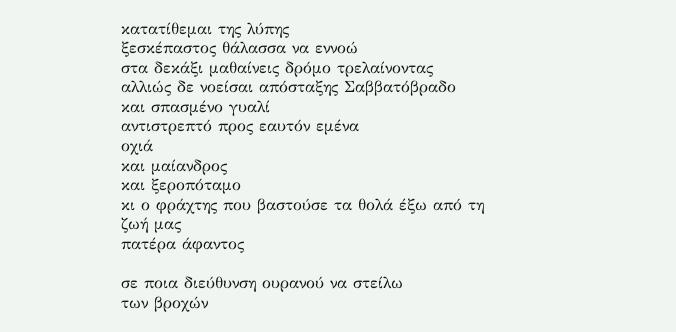κατατίθεμαι της λύπης
ξεσκέπαστος θάλασσα να εννοώ
στα δεκάξι μαθαίνεις δρόμο τρελαίνοντας
αλλιώς δε νοείσαι απόσταξης Σαββατόβραδο
και σπασμένο γυαλί
αντιστρεπτό προς εαυτόν εμένα
οχιά
και μαίανδρος
και ξεροπόταμο
κι ο φράχτης που βαστούσε τα θολά έξω από τη ζωή μας
πατέρα άφαντος

σε ποια διεύθυνση ουρανού να στείλω
των βροχών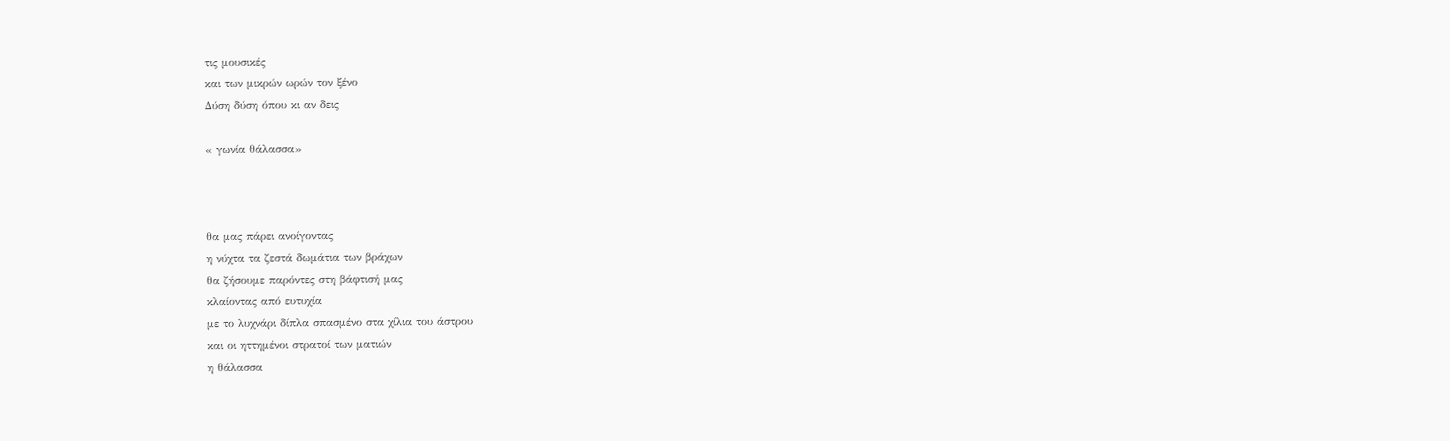τις μουσικές
και των μικρών ωρών τον ξένο
Δύση δύση όπου κι αν δεις

« γωνία θάλασσα»



θα μας πάρει ανοίγοντας
η νύχτα τα ζεστά δωμάτια των βράχων
θα ζήσουμε παρόντες στη βάφτισή μας
κλαίοντας από ευτυχία
με το λυχνάρι δίπλα σπασμένο στα χίλια του άστρου
και οι ηττημένοι στρατοί των ματιών
η θάλασσα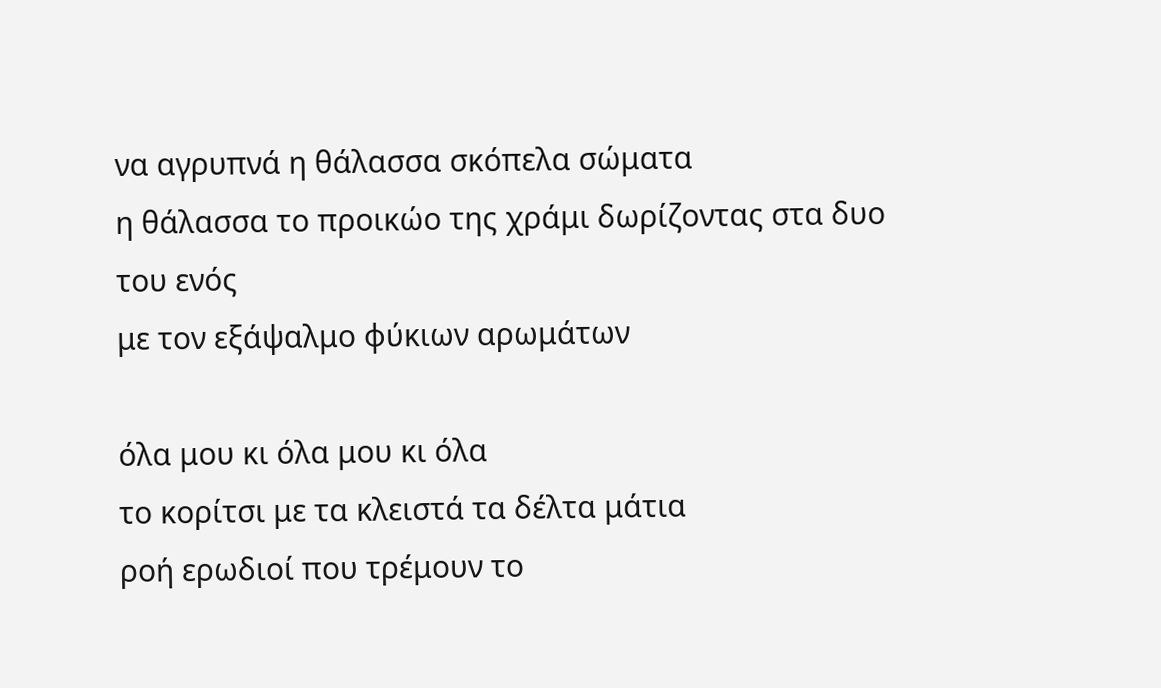να αγρυπνά η θάλασσα σκόπελα σώματα
η θάλασσα το προικώο της χράμι δωρίζοντας στα δυο του ενός
με τον εξάψαλμο φύκιων αρωμάτων

όλα μου κι όλα μου κι όλα
το κορίτσι με τα κλειστά τα δέλτα μάτια
ροή ερωδιοί που τρέμουν το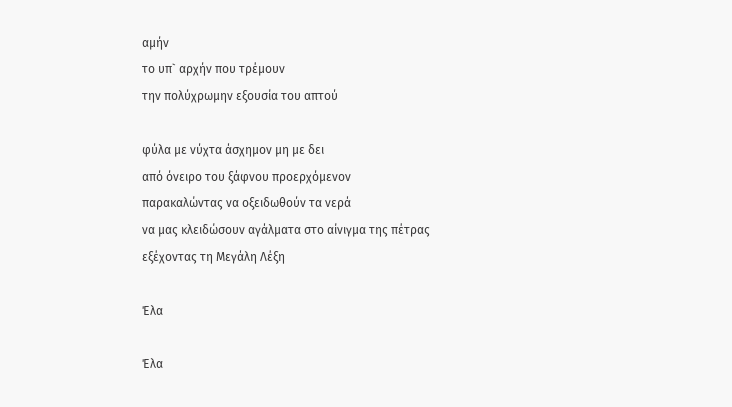αμήν
το υπ` αρχήν που τρέμουν
την πολύχρωμην εξουσία του απτού

φύλα με νύχτα άσχημον μη με δει
από όνειρο του ξάφνου προερχόμενον
παρακαλώντας να οξειδωθούν τα νερά
να μας κλειδώσουν αγάλματα στο αίνιγμα της πέτρας
εξέχοντας τη Μεγάλη Λέξη

Έλα

Έλα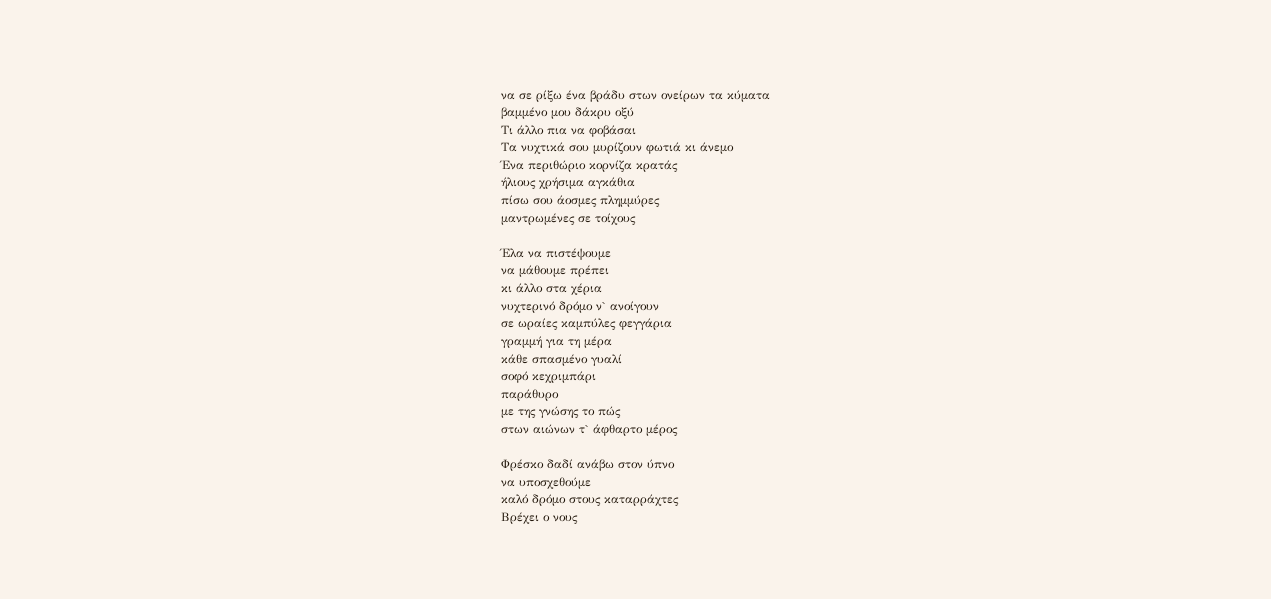να σε ρίξω ένα βράδυ στων ονείρων τα κύματα
βαμμένο μου δάκρυ οξύ
Τι άλλο πια να φοβάσαι
Τα νυχτικά σου μυρίζουν φωτιά κι άνεμο
Ένα περιθώριο κορνίζα κρατάς
ήλιους χρήσιμα αγκάθια
πίσω σου άοσμες πλημμύρες
μαντρωμένες σε τοίχους

Έλα να πιστέψουμε
να μάθουμε πρέπει
κι άλλο στα χέρια
νυχτερινό δρόμο ν` ανοίγουν
σε ωραίες καμπύλες φεγγάρια
γραμμή για τη μέρα
κάθε σπασμένο γυαλί
σοφό κεχριμπάρι
παράθυρο
με της γνώσης το πώς
στων αιώνων τ` άφθαρτο μέρος

Φρέσκο δαδί ανάβω στον ύπνο
να υποσχεθούμε
καλό δρόμο στους καταρράχτες
Βρέχει ο νους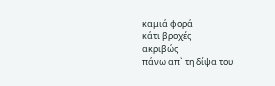καμιά φορά
κάτι βροχές
ακριβώς
πάνω απ` τη δίψα του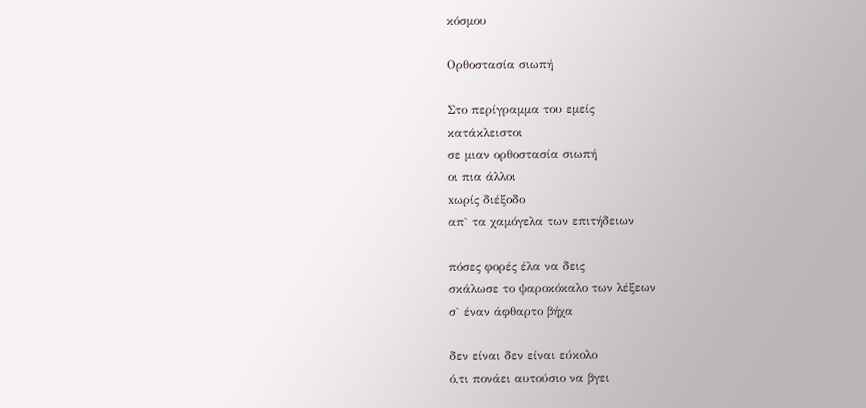κόσμου

Ορθοστασία σιωπή

Στο περίγραμμα του εμείς
κατάκλειστοι
σε μιαν ορθοστασία σιωπή
οι πια άλλοι
xωρίς διέξοδο
απ` τα χαμόγελα των επιτήδειων

πόσες φορές έλα να δεις
σκάλωσε το ψαροκόκαλο των λέξεων
σ` έναν άφθαρτο βήχα

δεν είναι δεν είναι εύκολο
ό,τι πονάει αυτούσιο να βγει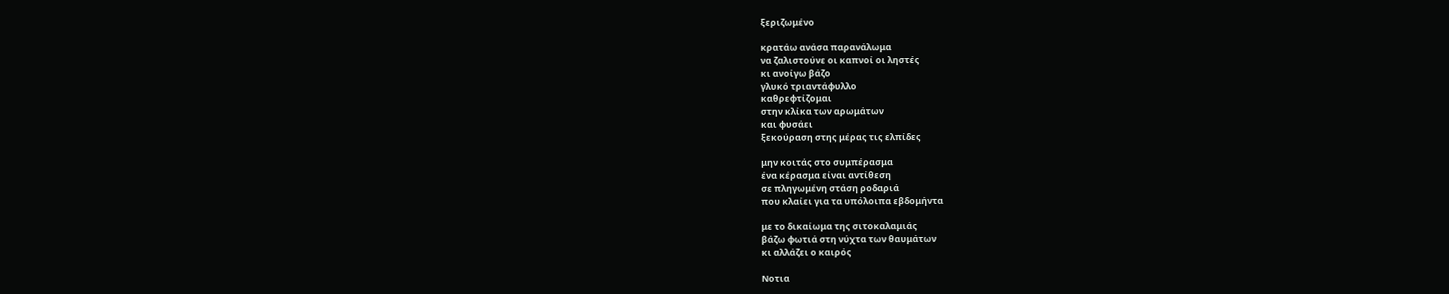ξεριζωμένο

κρατάω ανάσα παρανάλωμα
να ζαλιστούνε οι καπνοί οι ληστές
κι ανοίγω βάζο
γλυκό τριαντάφυλλο
καθρεφτίζομαι
στην κλίκα των αρωμάτων
και φυσάει
ξεκούραση στης μέρας τις ελπίδες

μην κοιτάς στο συμπέρασμα
ένα κέρασμα είναι αντίθεση
σε πληγωμένη στάση ροδαριά
που κλαίει για τα υπόλοιπα εβδομήντα

με το δικαίωμα της σιτοκαλαμιάς
βάζω φωτιά στη νύχτα των θαυμάτων
κι αλλάζει ο καιρός

Νοτια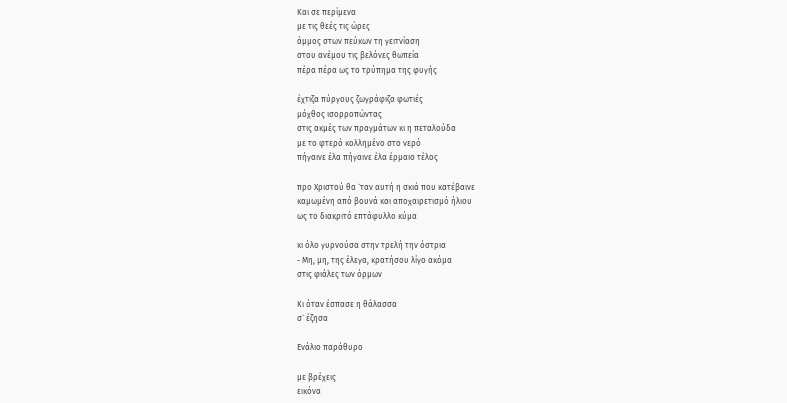Και σε περίμενα
με τις θεές τις ώρες
άμμος στων πεύκων τη γειτνίαση
στου ανέμου τις βελόνες θωπεία
πέρα πέρα ως το τρύπημα της φυγής

έχτιζα πύργους ζωγράφιζα φωτιές
μόχθος ισορροπώντας
στις ακμές των πραγμάτων κι η πεταλούδα
με το φτερό κολλημένο στο νερό
πήγαινε έλα πήγαινε έλα έρμαιο τέλος

προ Χριστού θα `ταν αυτή η σκιά που κατέβαινε
καμωμένη από βουνά και αποχαιρετισμό ήλιου
ως το διακριτό επτάφυλλο κύμα

κι όλο γυρνούσα στην τρελή την όστρια
- Μη, μη, της έλεγα, κρατήσου λίγο ακόμα
στις φιάλες των όρμων

Κι όταν έσπασε η θάλασσα
σ` έζησα

Ενάλιο παράθυρο

με βρέχεις
εικόνα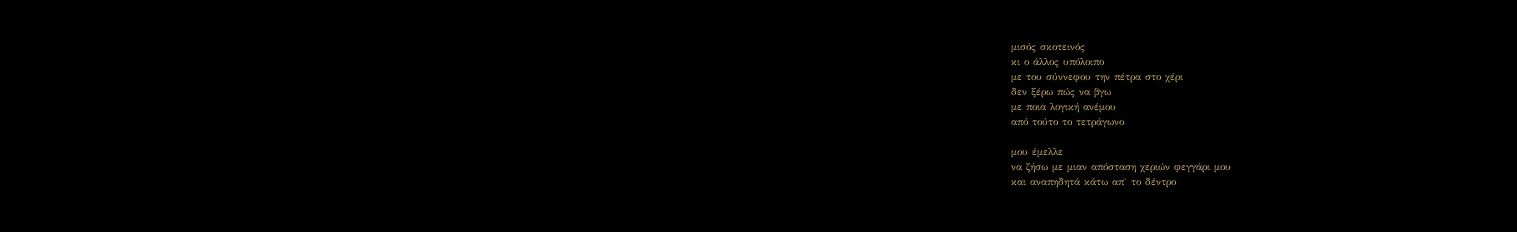μισός σκοτεινός
κι ο άλλος υπόλοιπο
με του σύννεφου την πέτρα στο χέρι
δεν ξέρω πώς να βγω
με ποια λογική ανέμου
από τούτο το τετράγωνο

μου έμελλε
να ζήσω με μιαν απόσταση χεριών φεγγάρι μου
και αναπηδητά κάτω απ` το δέντρο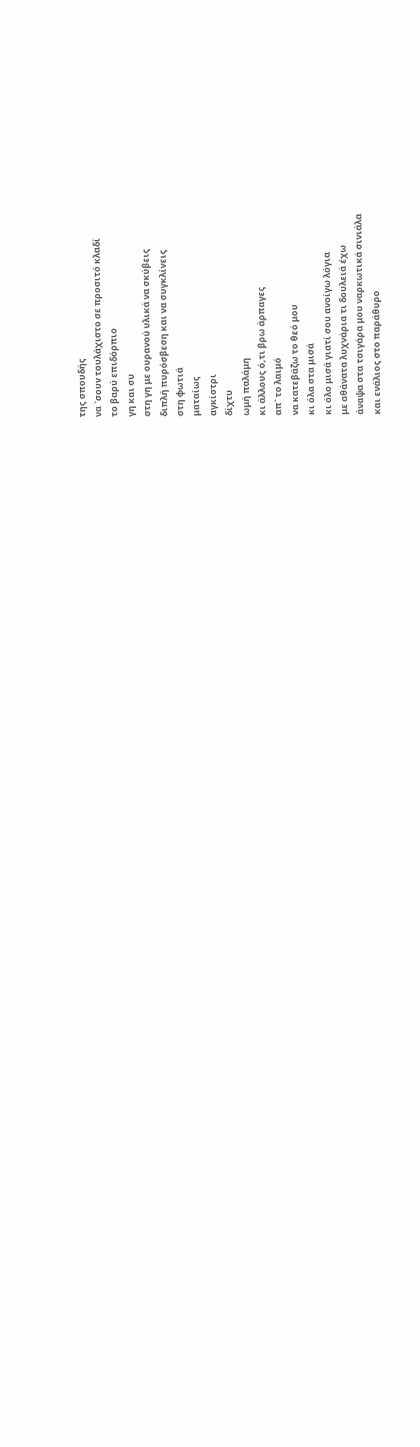της σπουδής
να `σουν τουλάχιστο σε προσιτό κλαδί
το βαρύ επιδόρπιο
γη και συ
στη γη με ουρανού υλικά να σκύβεις
διπλή πυρόσβεση και να συγκλίνεις
στη φωτιά
ματαίως
αγκίστρι
δίχτυ
ωμή παλάμη
κι άλλους ό,τι βρω άρπαγες
απ` το λαιμό
να κατεβάζω το θεό μου
κι όλα στα μισά
κι όλο μισά γιατί σου ανοίγω λόγια
με αθάνατα λυχνάρια τι δουλειά έχω
άναψα στα τσιγάρα μου ναρκωτικά σινιάλα
και ενάλιος στο παράθυρο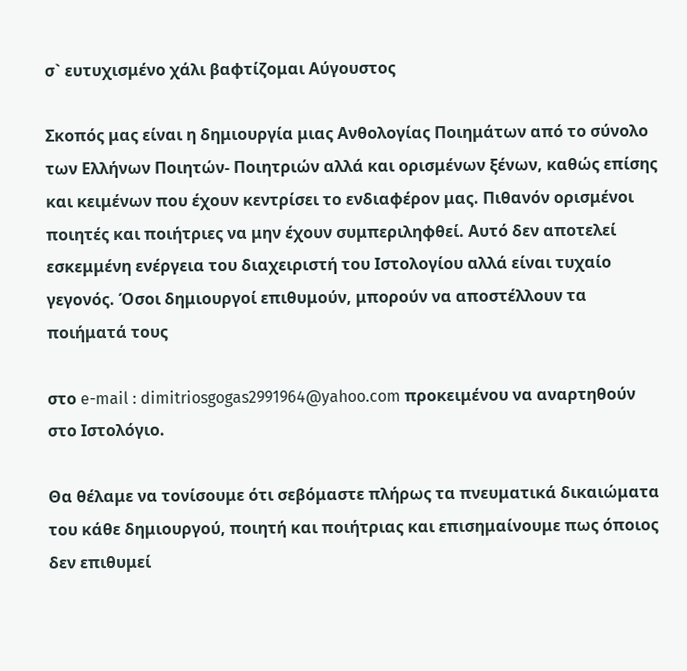σ` ευτυχισμένο χάλι βαφτίζομαι Αύγουστος

Σκοπός μας είναι η δημιουργία μιας Ανθολογίας Ποιημάτων από το σύνολο των Ελλήνων Ποιητών- Ποιητριών αλλά και ορισμένων ξένων, καθώς επίσης και κειμένων που έχουν κεντρίσει το ενδιαφέρον μας. Πιθανόν ορισμένοι ποιητές και ποιήτριες να μην έχουν συμπεριληφθεί. Αυτό δεν αποτελεί εσκεμμένη ενέργεια του διαχειριστή του Ιστολογίου αλλά είναι τυχαίο γεγονός. Όσοι δημιουργοί επιθυμούν, μπορούν να αποστέλλουν τα ποιήματά τους

στο e-mail : dimitriosgogas2991964@yahoo.com προκειμένου να αναρτηθούν στο Ιστολόγιο.

Θα θέλαμε να τονίσουμε ότι σεβόμαστε πλήρως τα πνευματικά δικαιώματα του κάθε δημιουργού, ποιητή και ποιήτριας και επισημαίνουμε πως όποιος δεν επιθυμεί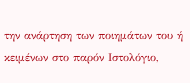την ανάρτηση των ποιημάτων του ή κειμένων στο παρόν Ιστολόγιο,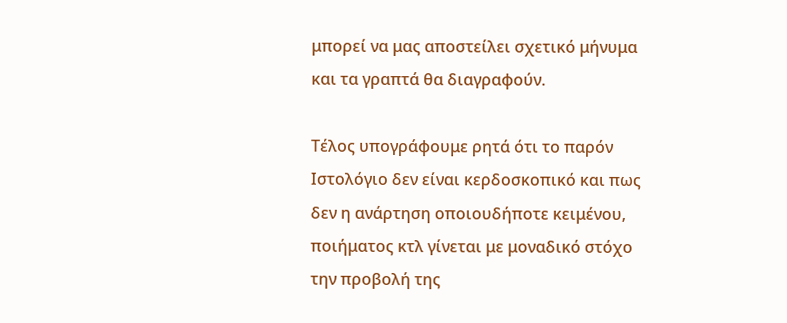μπορεί να μας αποστείλει σχετικό μήνυμα και τα γραπτά θα διαγραφούν.

Τέλος υπογράφουμε ρητά ότι το παρόν Ιστολόγιο δεν είναι κερδοσκοπικό και πως δεν η ανάρτηση οποιουδήποτε κειμένου, ποιήματος κτλ γίνεται με μοναδικό στόχο την προβολή της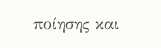ποίησης και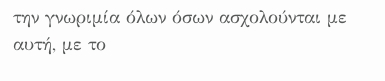την γνωριμία όλων όσων ασχολούνται με αυτή, με το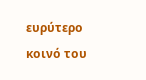ευρύτερο κοινό του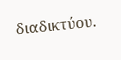διαδικτύου.